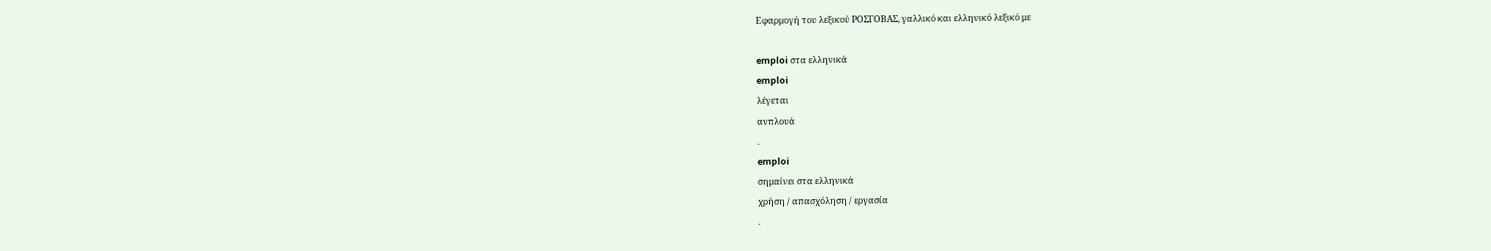Εφαρμογή του λεξικού ΡΟΣΓΟΒΑΣ, γαλλικό και ελληνικό λεξικό με

emploi στα ελληνικά
emploi
λέγεται
ανπλουά
.
emploi
σημαίνει στα ελληνικά
χρήση / απασχόληση / εργασία
.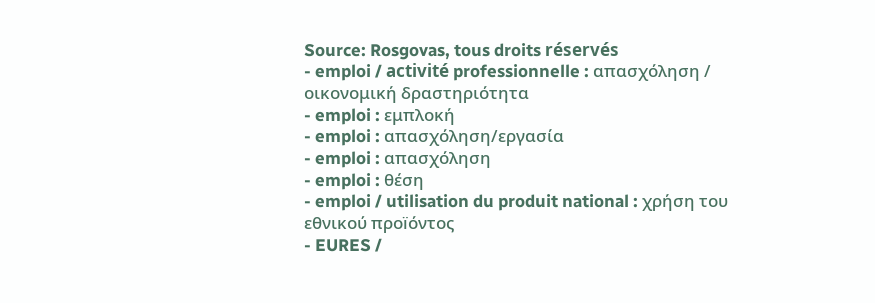Source: Rosgovas, tous droits réservés
- emploi / activité professionnelle : απασχόληση / οικονομική δραστηριότητα
- emploi : εμπλοκή
- emploi : απασχόληση/εργασία
- emploi : απασχόληση
- emploi : θέση
- emploi / utilisation du produit national : χρήση του εθνικού προïόντος
- EURES /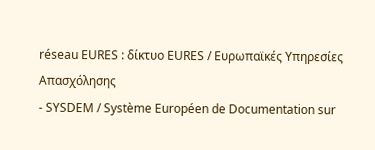réseau EURES : δίκτυο EURES / Ευρωπαϊκές Υπηρεσίες Απασχόλησης
- SYSDEM / Système Européen de Documentation sur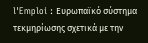l'Emploi : Ευρωπαϊκό σύστημα τεκμηρίωσης σχετικά με την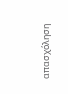απασχόληση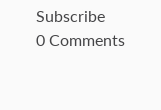Subscribe
0 Comments